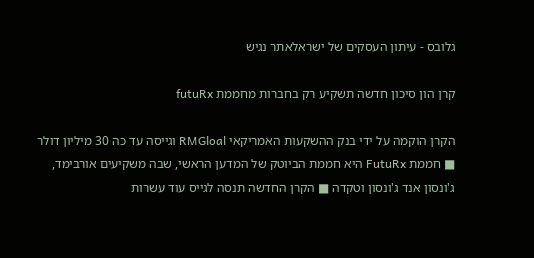גלובס - עיתון העסקים של ישראלאתר נגיש

קרן הון סיכון חדשה תשקיע רק בחברות מחממת futuRx

הקרן הוקמה על ידי בנק ההשקעות האמריקאי RMGloal וגייסה עד כה 30 מיליון דולר ■ חממת FutuRx היא חממת הביוטק של המדען הראשי, שבה משקיעים אורבימד, ג'ונסון אנד ג'ונסון וטקדה ■ הקרן החדשה תנסה לגייס עוד עשרות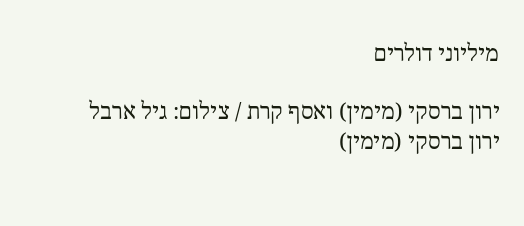מיליוני דולרים

ירון ברסקי (מימין) ואסף קרת / צילום: גיל ארבל
ירון ברסקי (מימין)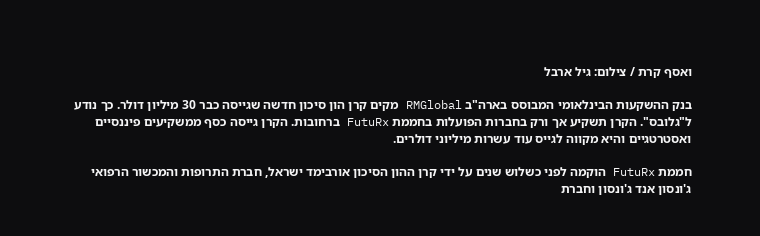ואסף קרת / צילום: גיל ארבל

בנק ההשקעות הבינלאומי המבוסס בארה"ב RMGlobal מקים קרן הון סיכון חדשה שגייסה כבר 30 מיליון דולר. כך נודע ל"גלובס". הקרן תשקיע אך ורק בחברות הפועלות בחממת FutuRx ברחובות. הקרן גייסה כסף ממשקיעים פיננסיים ואסטרטגיים והיא מקווה לגייס עוד עשרות מיליוני דולרים.

חממת FutuRx הוקמה לפני כשלוש שנים על ידי קרן ההון הסיכון אורבימד ישראל, חברת התרופות והמכשור הרפואי ג'ונסון אנד ג'ונסון וחברת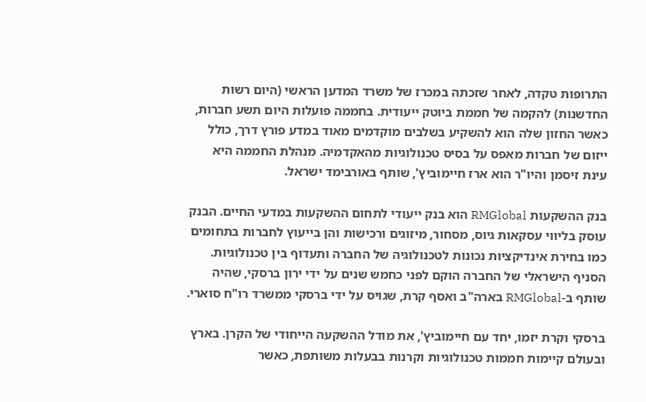התרופות טקדה, לאחר שזכתה במכרז של משרד המדען הראשי (היום רשות החדשנות) להקמה של חממת ביוטק ייעודית. בחממה פועלות היום תשע חברות, כאשר החזון שלה הוא להשקיע בשלבים מוקדמים מאוד במדע פורץ דרך, כולל ייזום של חברות מאפס על בסיס טכנולוגיות מהאקדמיה. מנהלת החממה היא עינת זיסמן והיו"ר הוא ארז חיימוביץ', שותף באורבימד ישראל.

בנק ההשקעות RMGlobal הוא בנק ייעודי לתחום ההשקעות במדעי החיים. הבנק עוסק בליווי עסקאות גיוס, מסחור, מיזוגים ורכישות והן בייעוץ לחברות בתחומים כמו בחירת אינדיקציות נכונות לטכנולוגיה של החברה ותעדוף בין טכנולוגיות. הסניף הישראלי של החברה הוקם לפני כחמש שנים על ידי ירון ברסקי, שהיה שותף ב-RMGlobal בארה"ב ואסף קרת, שגויס על ידי ברסקי ממשרד רו"ח סוארי.

ברסקי וקרת יזמו, יחד עם חיימוביץ', את מודל ההשקעה הייחודי של הקרן. בארץ ובעולם קיימות חממות טכנולוגיות וקרנות בבעלות משותפת, כאשר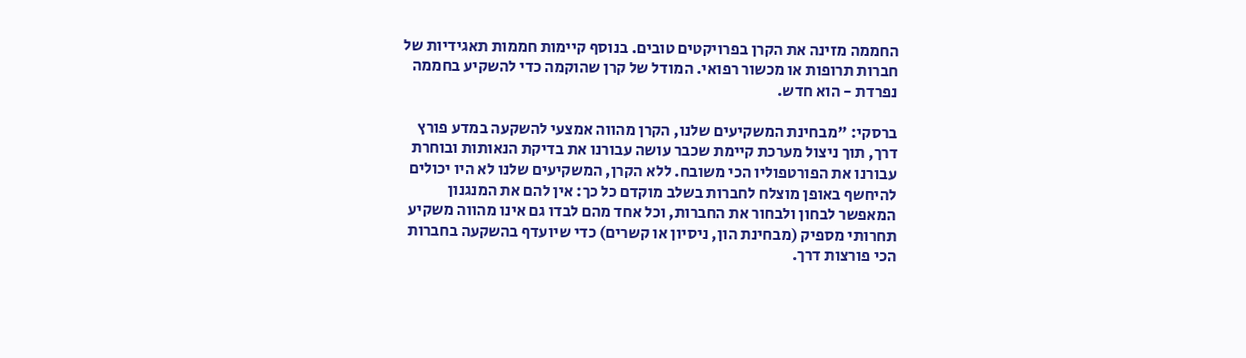החממה מזינה את הקרן בפרויקטים טובים. בנוסף קיימות חממות תאגידיות של חברות תרופות או מכשור רפואי. המודל של קרן שהוקמה כדי להשקיע בחממה נפרדת - הוא חדש.

ברסקי: "מבחינת המשקיעים שלנו, הקרן מהווה אמצעי להשקעה במדע פורץ דרך, תוך ניצול מערכת קיימת שכבר עושה עבורנו את בדיקת הנאותות ובוחרת עבורנו את הפורטפוליו הכי משובח. ללא הקרן, המשקיעים שלנו לא היו יכולים להיחשף באופן מוצלח לחברות בשלב מוקדם כל כך: אין להם את המנגנון המאפשר לבחון ולבחור את החברות, וכל אחד מהם לבדו גם אינו מהווה משקיע תחרותי מספיק (מבחינת הון, ניסיון או קשרים) כדי שיועדף בהשקעה בחברות הכי פורצות דרך.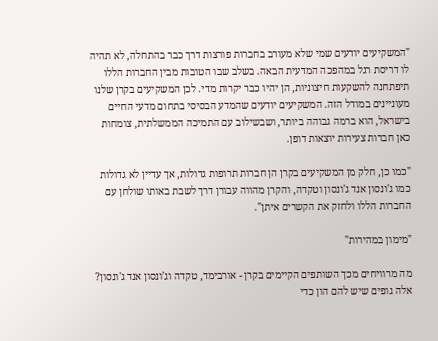"המשקיעים יודעים שמי שלא מעורב בחברות פורצות דרך כבר בהתחלה, לא תהיה לו דריסת רגל במהפכה המדעית הבאה. בשלב שבו הטובות מבין החברות הללו תיפתחנה להשקעות חיצוניות, הן יהיו כבר יקרות מדי. לכן המשקיעים בקרן שלנו מעוניינים במודל הזה. המשקיעים יודעים שהמדע הבסיסי בתחום מדעי החיים בישראל, הוא ברמה גבוהה ביותר, ושבשילוב עם התמיכה הממשלתית, צומחות כאן חברות צעירות יוצאות דופן.

"כמו כן, חלק מן המשקיעים בקרן הן חברות תרופות גדולות, אך עדיין לא גדולות כמו ג'ונסון אנד ג'ונסון וטקדה, והקרן מהווה עבורן דרך לשבת באותו שולחן עם החברות הללו ולחזק את הקשרים איתן".

"מימון במהירות"

מה מרוויחים מכך השותפים הקיימים בקרן - אורבימד, טקדה וג'ונסון אנד ג'ונסון? אלה גופים שיש להם הון כדי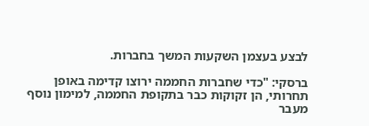לבצע בעצמן השקעות המשך בחברות.

ברסקי: "כדי שחברות החממה ירוצו קדימה באופן תחרותי, הן זקוקות כבר בתקופת החממה, למימון נוסף מעבר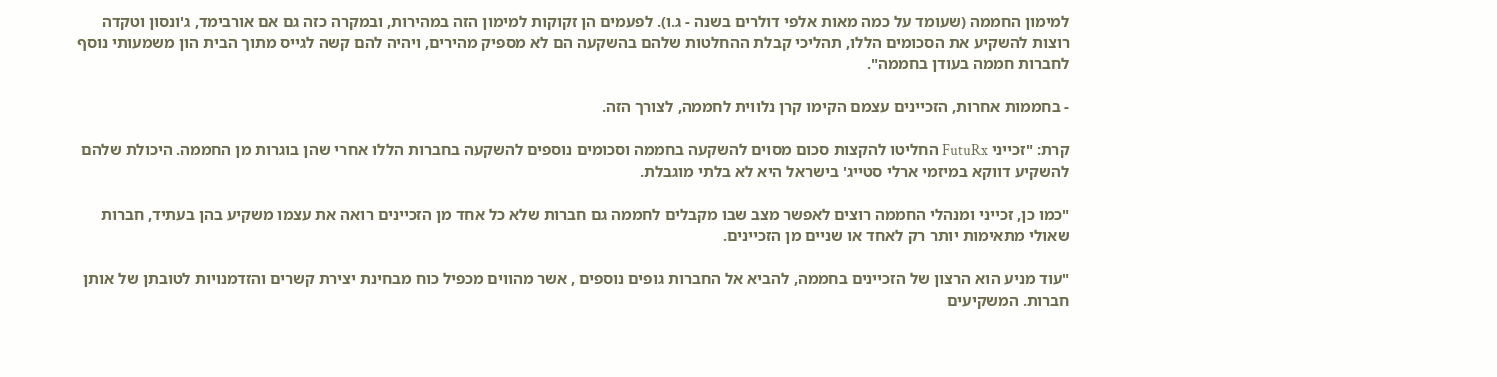למימון החממה (שעומד על כמה מאות אלפי דולרים בשנה - ג.ו). לפעמים הן זקוקות למימון הזה במהירות, ובמקרה כזה גם אם אורבימד, ג'ונסון וטקדה רוצות להשקיע את הסכומים הללו, תהליכי קבלת ההחלטות שלהם בהשקעה הם לא מספיק מהירים, ויהיה להם קשה לגייס מתוך הבית הון משמעותי נוסף לחברות חממה בעודן בחממה".

- בחממות אחרות, הזכיינים עצמם הקימו קרן נלווית לחממה, לצורך הזה.

קרת: "זכייני FutuRx החליטו להקצות סכום מסוים להשקעה בחממה וסכומים נוספים להשקעה בחברות הללו אחרי שהן בוגרות מן החממה. היכולת שלהם להשקיע דווקא במיזמי ארלי סטייג' בישראל היא לא בלתי מוגבלת.

"כמו כן, זכייני ומנהלי החממה רוצים לאפשר מצב שבו מקבלים לחממה גם חברות שלא כל אחד מן הזכיינים רואה את עצמו משקיע בהן בעתיד, חברות שאולי מתאימות יותר רק לאחד או שניים מן הזכיינים.

"עוד מניע הוא הרצון של הזכיינים בחממה, להביא אל החברות גופים נוספים , אשר מהווים מכפיל כוח מבחינת יצירת קשרים והזדמנויות לטובתן של אותן חברות. המשקיעים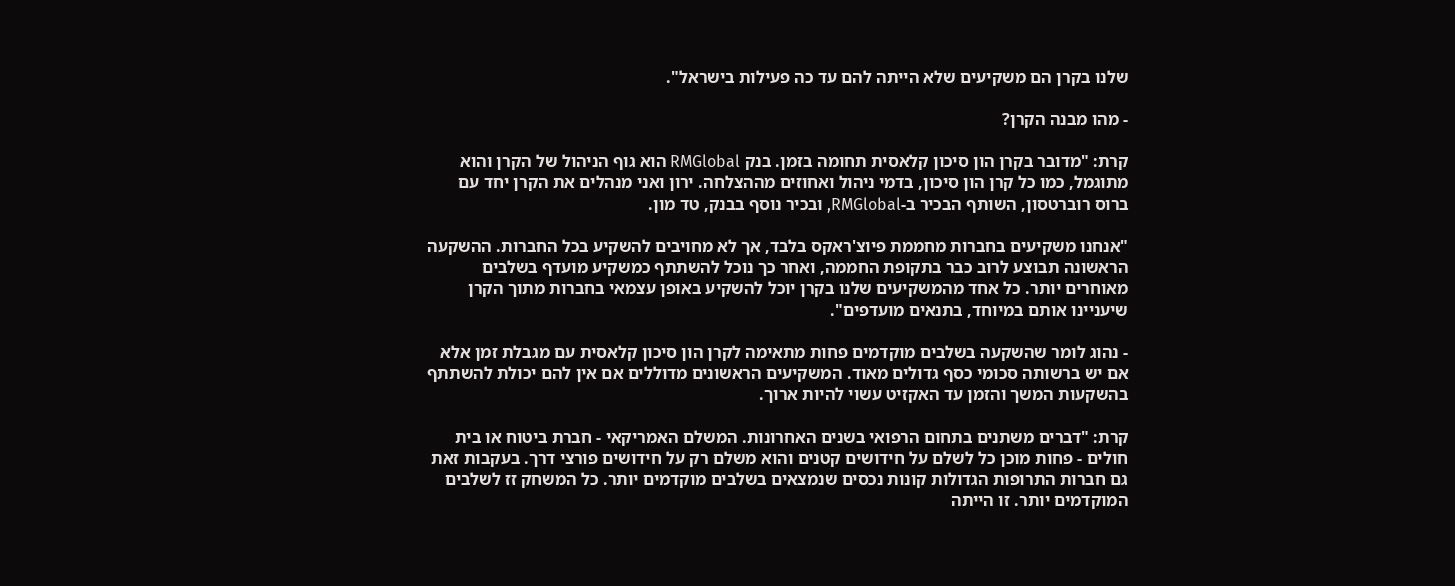שלנו בקרן הם משקיעים שלא הייתה להם עד כה פעילות בישראל".

- מהו מבנה הקרן?

קרת: "מדובר בקרן הון סיכון קלאסית תחומה בזמן. בנק RMGlobal הוא גוף הניהול של הקרן והוא מתוגמל, כמו כל קרן הון סיכון, בדמי ניהול ואחוזים מההצלחה. ירון ואני מנהלים את הקרן יחד עם ברוס רוברטסון, השותף הבכיר ב-RMGlobal, ובכיר נוסף בבנק, טד מון.

"אנחנו משקיעים בחברות מחממת פיוצ'ראקס בלבד, אך לא מחויבים להשקיע בכל החברות. ההשקעה הראשונה תבוצע לרוב כבר בתקופת החממה, ואחר כך נוכל להשתתף כמשקיע מועדף בשלבים מאוחרים יותר. כל אחד מהמשקיעים שלנו בקרן יוכל להשקיע באופן עצמאי בחברות מתוך הקרן שיעניינו אותם במיוחד, בתנאים מועדפים".

- נהוג לומר שהשקעה בשלבים מוקדמים פחות מתאימה לקרן הון סיכון קלאסית עם מגבלת זמן אלא אם יש ברשותה סכומי כסף גדולים מאוד. המשקיעים הראשונים מדוללים אם אין להם יכולת להשתתף בהשקעות המשך והזמן עד האקזיט עשוי להיות ארוך.

קרת: "דברים משתנים בתחום הרפואי בשנים האחרונות. המשלם האמריקאי - חברת ביטוח או בית חולים - פחות מוכן כל לשלם על חידושים קטנים והוא משלם רק על חידושים פורצי דרך. בעקבות זאת גם חברות התרופות הגדולות קונות נכסים שנמצאים בשלבים מוקדמים יותר. כל המשחק זז לשלבים המוקדמים יותר. זו הייתה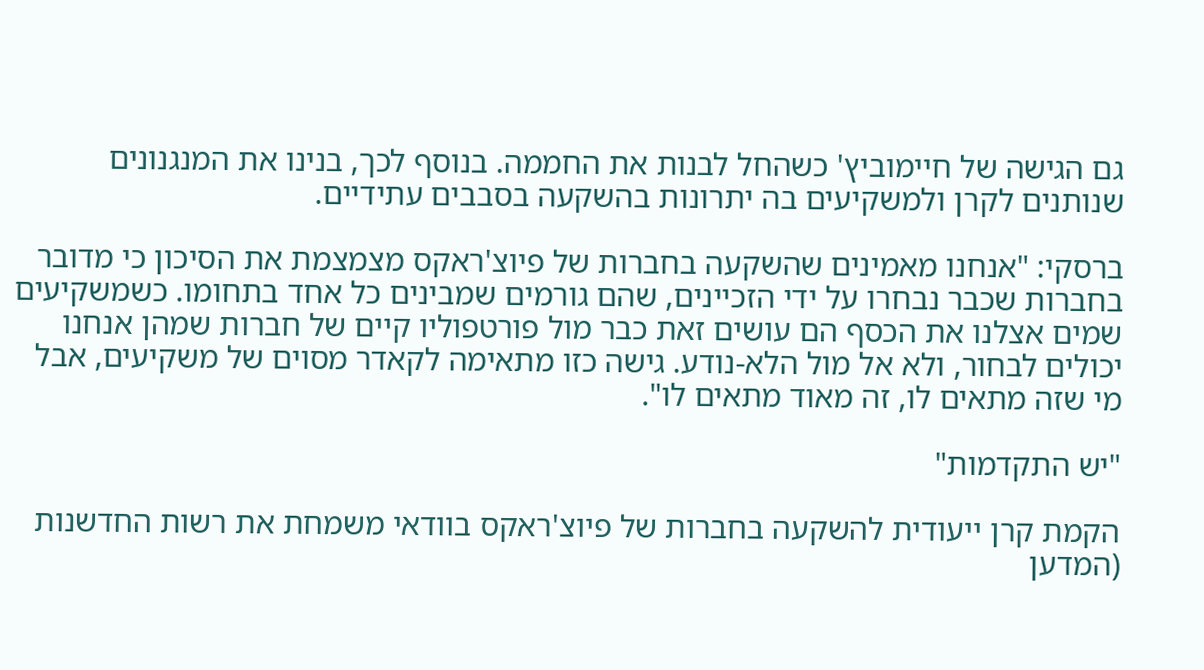גם הגישה של חיימוביץ' כשהחל לבנות את החממה. בנוסף לכך, בנינו את המנגנונים שנותנים לקרן ולמשקיעים בה יתרונות בהשקעה בסבבים עתידיים.

ברסקי: "אנחנו מאמינים שהשקעה בחברות של פיוצ'ראקס מצמצמת את הסיכון כי מדובר בחברות שכבר נבחרו על ידי הזכיינים, שהם גורמים שמבינים כל אחד בתחומו. כשמשקיעים שמים אצלנו את הכסף הם עושים זאת כבר מול פורטפוליו קיים של חברות שמהן אנחנו יכולים לבחור, ולא אל מול הלא-נודע. גישה כזו מתאימה לקאדר מסוים של משקיעים, אבל מי שזה מתאים לו, זה מאוד מתאים לו".

"יש התקדמות"

הקמת קרן ייעודית להשקעה בחברות של פיוצ'ראקס בוודאי משמחת את רשות החדשנות (המדען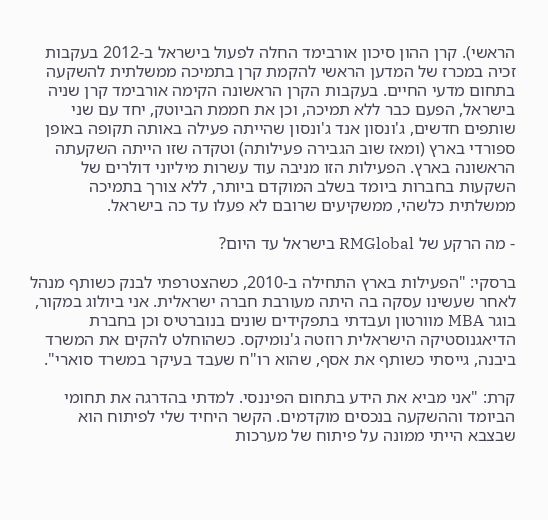הראשי). קרן ההון סיכון אורבימד החלה לפעול בישראל ב-2012 בעקבות זכיה במכרז של המדען הראשי להקמת קרן בתמיכה ממשלתית להשקעה בתחום מדעי החיים. בעקבות הקרן הראשונה הקימה אורבימד קרן שניה בישראל, הפעם כבר ללא תמיכה, וכן את חממת הביוטק, יחד עם שני שותפים חדשים, ג'ונסון אנד ג'ונסון שהייתה פעילה באותה תקופה באופן ספורדי בארץ (ומאז שוב הגבירה פעילותה) וטקדה שזו הייתה השקעתה הראשונה בארץ. הפעילות הזו מניבה עוד עשרות מיליוני דולרים של השקעות בחברות ביומד בשלב המוקדם ביותר, ללא צורך בתמיכה ממשלתית כלשהי, ממשקיעים שרובם לא פעלו עד כה בישראל.

- מה הרקע של RMGlobal בישראל עד היום?

ברסקי: "הפעילות בארץ התחילה ב-2010, כשהצטרפתי לבנק כשותף מנהל לאחר שעשינו עסקה בה היתה מעורבת חברה ישראלית. אני ביולוג במקור, בוגר MBA מוורטון ועבדתי בתפקידים שונים בנוברטיס וכן בחברת הדיאגנוסטיקה הישראלית רוזטה ג'נומיקס. כשהוחלט להקים את המשרד ביבנה, גייסתי כשותף את אסף, שהוא רו"ח שעבד בעיקר במשרד סוארי".

קרת: "אני מביא את הידע בתחום הפיננסי. למדתי בהדרגה את תחומי הביומד וההשקעה בנכסים מוקדמים. הקשר היחיד שלי לפיתוח הוא שבצבא הייתי ממונה על פיתוח של מערכות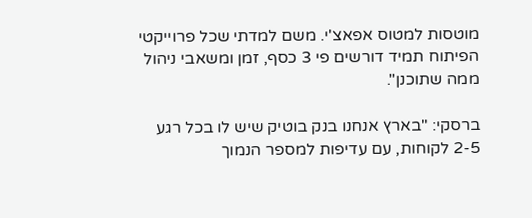מוטסות למטוס אפאצ'י. משם למדתי שכל פרוייקטי הפיתוח תמיד דורשים פי 3 כסף, זמן ומשאבי ניהול ממה שתוכנן".

ברסקי: "בארץ אנחנו בנק בוטיק שיש לו בכל רגע 2-5 לקוחות, עם עדיפות למספר הנמוך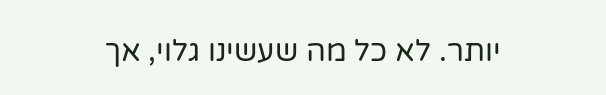יותר. לא כל מה שעשינו גלוי, אך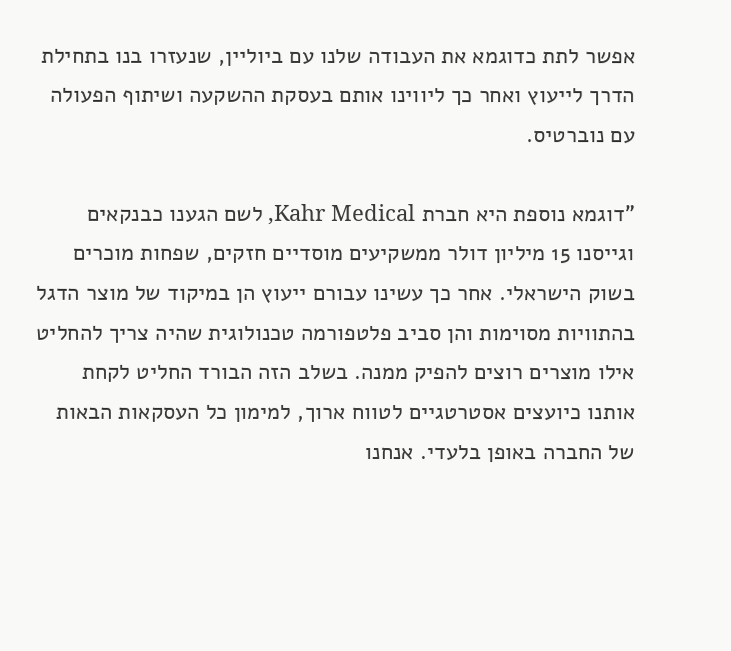אפשר לתת כדוגמא את העבודה שלנו עם ביוליין, שנעזרו בנו בתחילת הדרך לייעוץ ואחר כך ליווינו אותם בעסקת ההשקעה ושיתוף הפעולה עם נוברטיס.

"דוגמא נוספת היא חברת Kahr Medical, לשם הגענו כבנקאים וגייסנו 15 מיליון דולר ממשקיעים מוסדיים חזקים, שפחות מוכרים בשוק הישראלי. אחר כך עשינו עבורם ייעוץ הן במיקוד של מוצר הדגל בהתוויות מסוימות והן סביב פלטפורמה טכנולוגית שהיה צריך להחליט אילו מוצרים רוצים להפיק ממנה. בשלב הזה הבורד החליט לקחת אותנו כיועצים אסטרטגיים לטווח ארוך, למימון כל העסקאות הבאות של החברה באופן בלעדי. אנחנו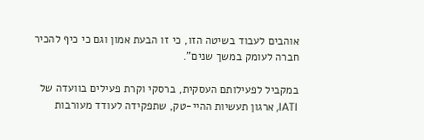אוהבים לעבוד בשיטה הזו, כי זו הבעת אמון וגם כי כיף להכיר חברה לעומק במשך שנים".

במקביל לפעילותם העסקית, ברסקי וקרת פעילים בוועדה של IATI, ארגון תעשיות ההיי-טק, שתפקידה לעודד מעורבות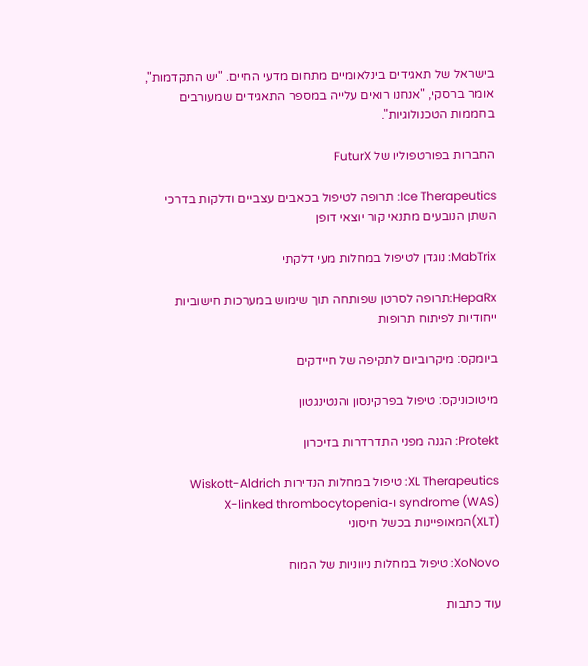בישראל של תאגידים בינלאומיים מתחום מדעי החיים. "יש התקדמות", אומר ברסקי, "אנחנו רואים עלייה במספר התאגידים שמעורבים בחממות הטכנולוגיות".

החברות בפורטפוליו של FuturX

Ice Therapeutics: תרופה לטיפול בכאבים עצביים ודלקות בדרכי השתן הנובעים מתנאי קור יוצאי דופן

MabTrix: נוגדן לטיפול במחלות מעי דלקתי

HepaRx:תרופה לסרטן שפותחה תוך שימוש במערכות חישוביות ייחודיות לפיתוח תרופות

ביומקס: מיקרוביום לתקיפה של חיידקים

מיטוכוניקס: טיפול בפרקינסון והנטינגטון

Protekt: הגנה מפני התדרדרות בזיכרון

XL Therapeutics: טיפול במחלות הנדירות Wiskott-Aldrich syndrome (WAS) ו-X-linked thrombocytopenia (XLT)המאופיינות בכשל חיסוני

XoNovo: טיפול במחלות ניווניות של המוח

עוד כתבות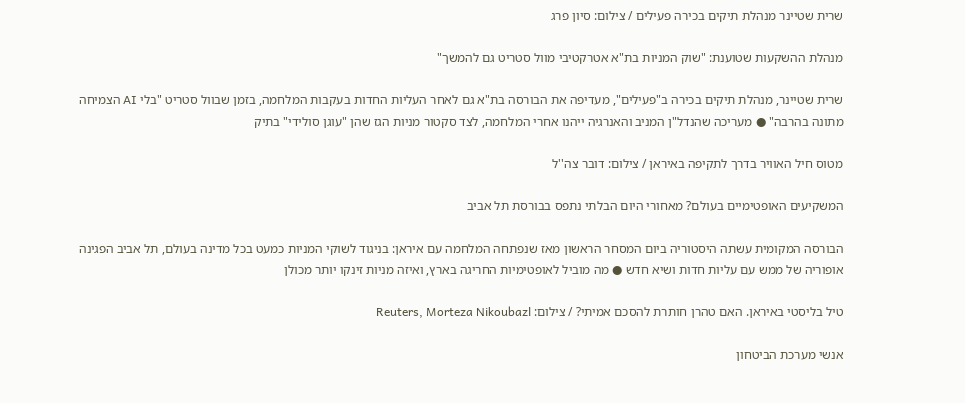שרית שטיינר מנהלת תיקים בכירה פעילים / צילום: סיון פרג

מנהלת ההשקעות שטוענת: "שוק המניות בת"א אטרקטיבי מוול סטריט גם להמשך"

שרית שטיינר, מנהלת תיקים בכירה ב"פעילים", מעדיפה את הבורסה בת"א גם לאחר העליות החדות בעקבות המלחמה, בזמן שבוול סטריט "בלי AI הצמיחה מתונה בהרבה" ● מעריכה שהנדל"ן המניב והאנרגיה ייהנו אחרי המלחמה, לצד סקטור מניות הגז שהן "עוגן סולידי" בתיק

מטוס חיל האוויר בדרך לתקיפה באיראן / צילום: דובר צה''ל

המשקיעים האופטימיים בעולם? מאחורי היום הבלתי נתפס בבורסת תל אביב

הבורסה המקומית עשתה היסטוריה ביום המסחר הראשון מאז שנפתחה המלחמה עם איראן: בניגוד לשוקי המניות כמעט בכל מדינה בעולם, תל אביב הפגינה אופוריה של ממש עם עליות חדות ושיא חדש ● מה מוביל לאופטימיות החריגה בארץ, ואיזה מניות זינקו יותר מכולן

טיל בליסטי באיראן. האם טהרן חותרת להסכם אמיתי? / צילום: Reuters, Morteza Nikoubazl

אנשי מערכת הביטחון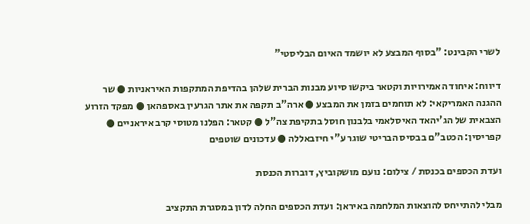לשרי הקבינט: "בסוף המבצע לא יושמד האיום הבליסטי"

דיווח: איחוד האמירויות וקטאר ביקשו סיוע מבנות הברית שלהן בהדיפת המתקפות האיראניות ● שר ההגנה האמריקאי: לא תוחמים בזמן את המבצע ● ארה"ב תקפה את אתר הגרעין באספהאן ● מפקד הזרוע הצבאית של הג'יהאד האיסלאמי בלבנון חוסל בתקיפת צה"ל ● קטאר: הפלנו מטוסי קרב איראניים ● קפריסין: הכטב"ם בבסיס הבריטי שוגר ע"י חיזבאללה ● עדכונים שוטפים

ועדת הכספים בכנסת / צילום: נועם מושקוביץ, דוברות הכנסת

מבלי להתייחס להוצאות המלחמה באיראן: ועדת הכספים החלה לדון במסגרת התקציב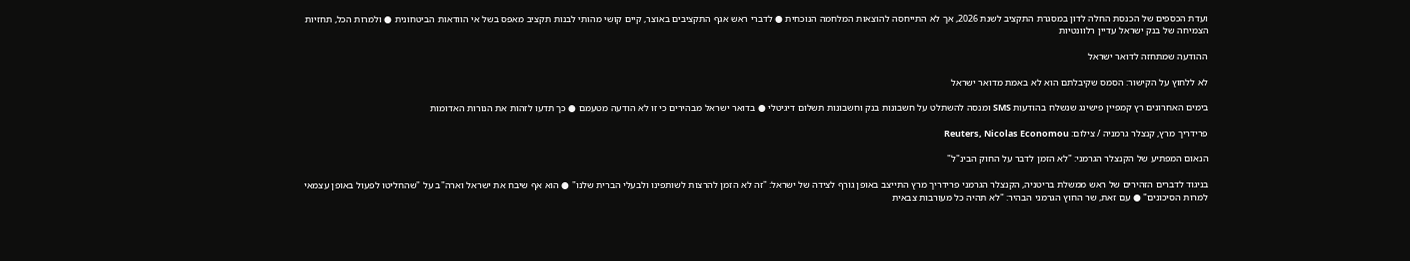ועדת הכספים של הכנסת החלה לדון במסגרת התקציב לשנת 2026, אך לא התייחסה להוצאות המלחמה הנוכחית ● לדברי ראש אגף התקציבים באוצר, קיים קושי מהותי לבנות תקציב מאפס בשל אי הוודאות הביטחונית ● ולמרות הכל, תחזיות הצמיחה של בנק ישראל עדיין רלוונטיות

ההודעה שמתחזה לדואר ישראל

לא ללחוץ על הקישור: הסמס שקיבלתם הוא לא באמת מדואר ישראל

בימים האחרונים רץ קמפיין פישינג שנשלח בהודעות SMS ומנסה להשתלט על חשבונות בנק וחשבונות תשלום דיגיטלי ● בדואר ישראל מבהירים כי זו לא הודעה מטעמם ● כך תדעו לזהות את הנורות האדומות

פרידריך מרץ, קנצלר גרמניה / צילום: Reuters, Nicolas Economou

הנאום המפתיע של הקנצלר הגרמני: "לא הזמן לדבר על החוק הבינ"ל"

בניגוד לדברים הזהירים של ראש ממשלת בריטניה, הקנצלר הגרמני פרידריך מרץ התייצב באופן גורף לצידה של ישראל: "זה לא הזמן להרצות לשותפינו ולבעלי הברית שלנו" ● הוא אף שיבח את ישראל וארה"ב על "שהחליטו לפעול באופן עצמאי למרות הסיכונים" ● עם זאת, שר החוץ הגרמני הבהיר: "לא תהיה כל מעורבות צבאית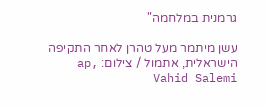גרמנית במלחמה"

עשן מיתמר מעל טהרן לאחר התקיפה הישראלית, אתמול / צילום: ap, Vahid Salemi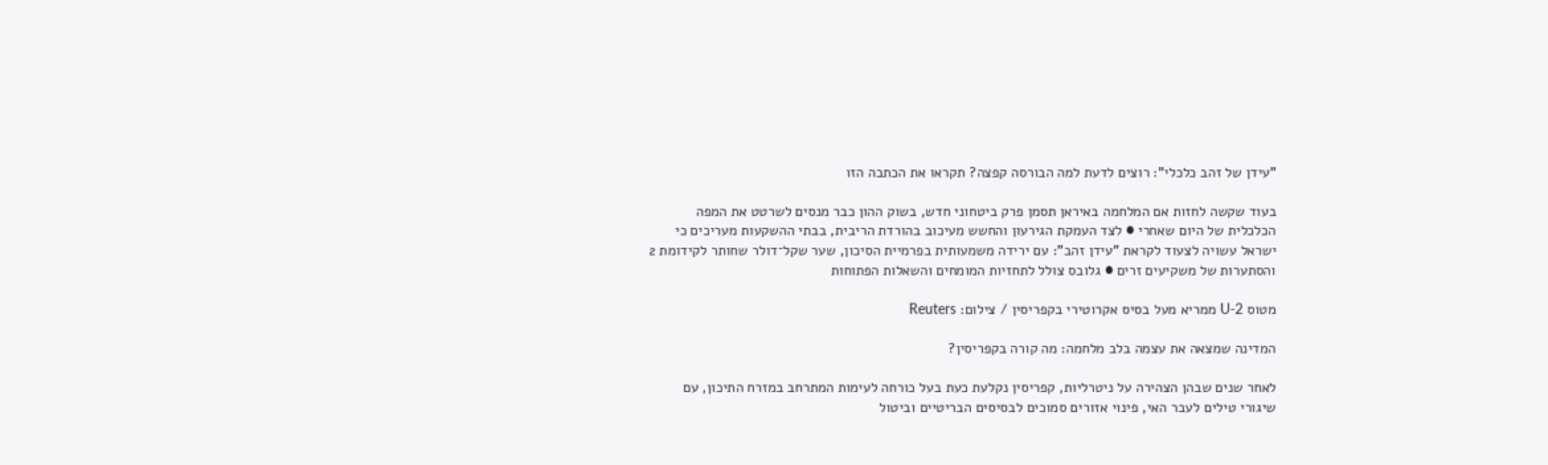"עידן של זהב כלכלי": רוצים לדעת למה הבורסה קפצה? תקראו את הכתבה הזו

בעוד שקשה לחזות אם המלחמה באיראן תסמן פרק ביטחוני חדש, בשוק ההון כבר מנסים לשרטט את המפה הכלכלית של היום שאחרי ● לצד העמקת הגירעון והחשש מעיכוב בהורדת הריבית, בבתי ההשקעות מעריכים כי ישראל עשויה לצעוד לקראת "עידן זהב": עם ירידה משמעותית בפרמיית הסיכון, שער שקל־דולר שחותר לקידומת 2 והסתערות של משקיעים זרים ● גלובס צולל לתחזיות המומחים והשאלות הפתוחות

מטוס U-2 ממריא מעל בסיס אקרוטירי בקפריסין / צילום: Reuters

המדינה שמצאה את עצמה בלב מלחמה: מה קורה בקפריסין?

לאחר שנים שבהן הצהירה על ניטרליות, קפריסין נקלעת כעת בעל כורחה לעימות המתרחב במזרח התיכון, עם שיגורי טילים לעבר האי, פינוי אזורים סמוכים לבסיסים הבריטיים וביטול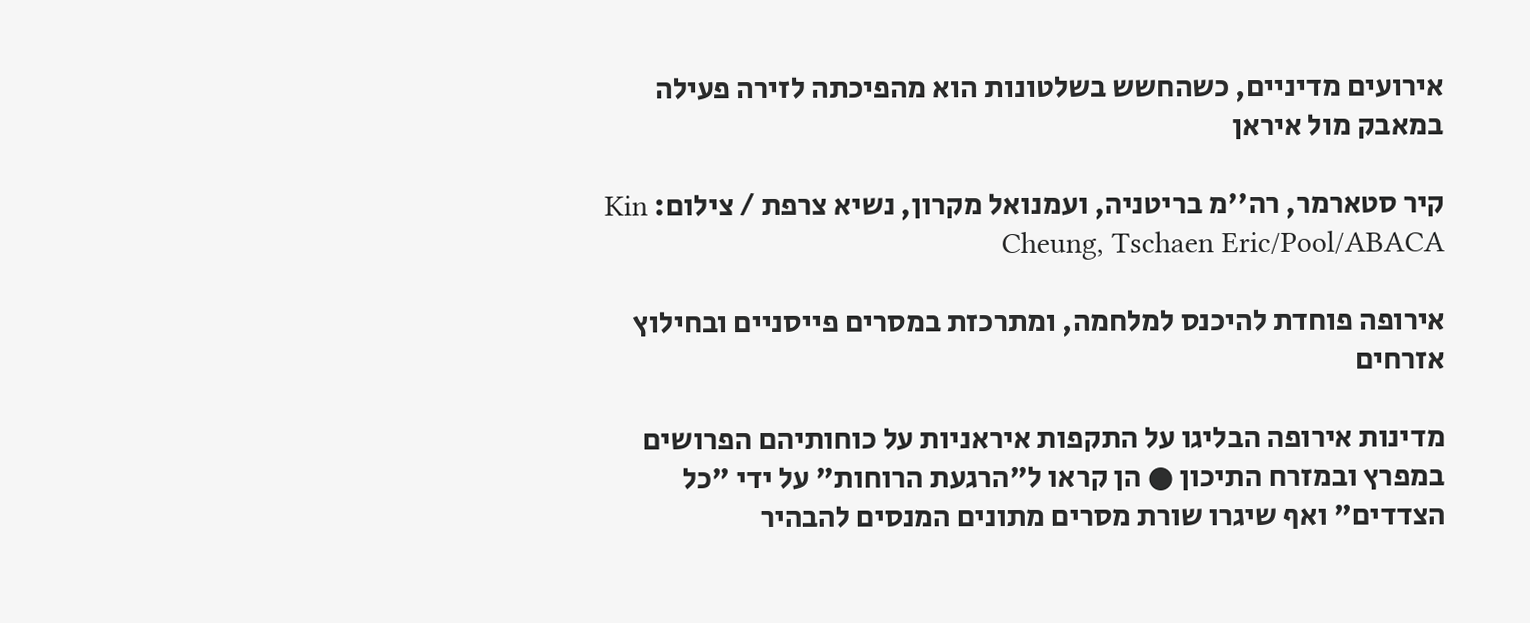אירועים מדיניים, כשהחשש בשלטונות הוא מהפיכתה לזירה פעילה במאבק מול איראן

קיר סטארמר, רה''מ בריטניה, ועמנואל מקרון, נשיא צרפת / צילום: Kin Cheung, Tschaen Eric/Pool/ABACA

אירופה פוחדת להיכנס למלחמה, ומתרכזת במסרים פייסניים ובחילוץ אזרחים

מדינות אירופה הבליגו על התקפות איראניות על כוחותיהם הפרושים במפרץ ובמזרח התיכון ● הן קראו ל"הרגעת הרוחות" על ידי "כל הצדדים" ואף שיגרו שורת מסרים מתונים המנסים להבהיר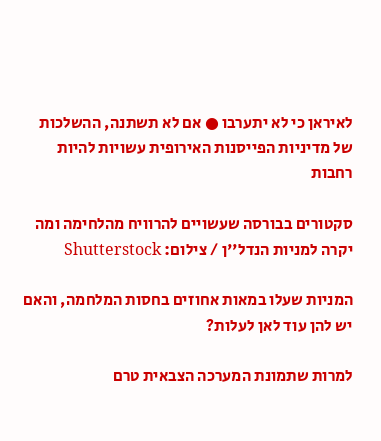לאיראן כי לא יתערבו ● אם לא תשתנה, ההשלכות של מדיניות הפייסנות האירופית עשויות להיות רחבות

סקטורים בבורסה שעשויים להרוויח מהלחימה ומה יקרה למניות הנדל''ן / צילום: Shutterstock

המניות שעלו במאות אחוזים בחסות המלחמה, והאם יש להן עוד לאן לעלות?

למרות שתמונת המערכה הצבאית טרם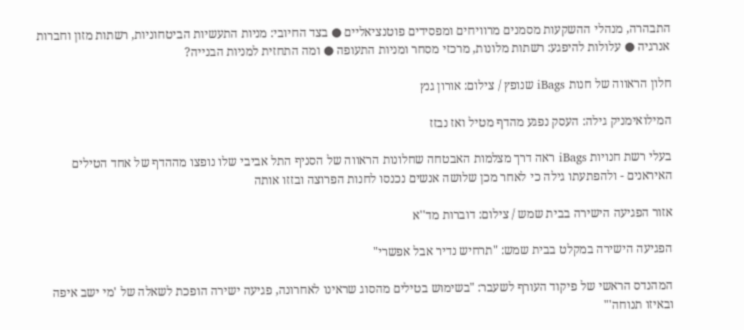התבהרה, מנהלי ההשקעות מסמנים מרוויחים ומפסידים פוטנציאליים ● בצד החיובי: מניות התעשיות הביטחוניות, רשתות מזון וחברות אנרגיה ● עלולות להיפגע: רשתות מלונות, מרכזי מסחר ומניות התעופה ● ומה התחזית למניות הבנייה?

חלון הראווה של חנות iBags שנופץ / צילום: אורון גנץ

המילואימניק גילה: העסק נפגע מהדף מטיל ואז נבזז

בעלי רשת חנויות iBags ראה דרך מצלמות האבטחה שחלונות הראווה של הסניף התל אביבי שלו נופצו מההדף של אחד הטילים האיראנים - ולהפתעתו גילה כי לאחר מכן שלושה אנשים נכנסו לחנות הפרוצה ובזזו אותה

אזור הפגיעה הישירה בבית שמש / צילום: דוברות מד''א

הפגיעה הישירה במקלט בבית שמש: "תרחיש נדיר אבל אפשרי"

המהנדס הראשי של פיקוד העורף לשעבר: "בשימוש בטילים מהסוג שראינו לאחרונה, פגיעה ישירה הופכת לשאלה של 'מי ישב איפה ובאיזו תנוחה'"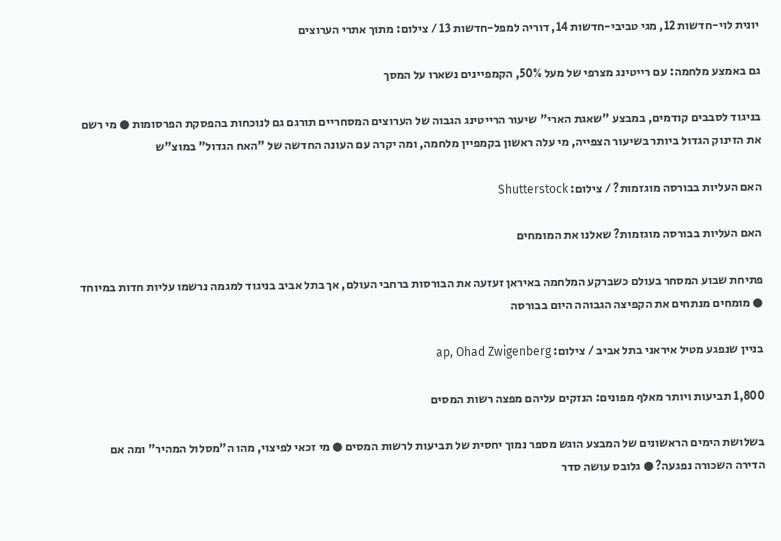יונית לוי-חדשות 12, מגי טביבי-חדשות 14, דוריה למפל-חדשות 13 / צילום: מתוך אתרי הערוצים

גם באמצע מלחמה: עם רייטינג מצרפי של מעל 50%, הקמפיינים נשארו על המסך

בניגוד לסבבים קודמים, במבצע "שאגת הארי" שיעור הרייטינג הגבוה של הערוצים המסחריים תורגם גם לנוכחות בהפסקת הפרסומות ● מי רשם את הזינוק הגדול ביותר בשיעור הצפייה, מי עלה ראשון בקמפיין מלחמה, ומה יקרה עם העונה החדשה של "האח הגדול" במוצ"ש

האם העליות בבורסה מוגזמות? / צילום: Shutterstock

האם העליות בבורסה מוגזמות? שאלנו את המומחים

פתיחת שבוע המסחר בעולם כשברקע המלחמה באיראן זעזעה את הבורסות ברחבי העולם, אך בתל אביב בניגוד למגמה נרשמו עליות חדות במיוחד ● מומחים מנתחים את הקפיצה הגבוהה היום בבורסה

בניין שנפגע מטיל איראני בתל אביב / צילום: ap, Ohad Zwigenberg

1,800 תביעות ויותר מאלף מפונים: הנזקים עליהם מפצה רשות המסים

בשלושת הימים הראשונים של המבצע הוגש מספר נמוך יחסית של תביעות לרשות המסים ● מי זכאי לפיצוי, מהו ה"מסלול המהיר" ומה אם הדירה השכורה נפגעה? ● גלובס עושה סדר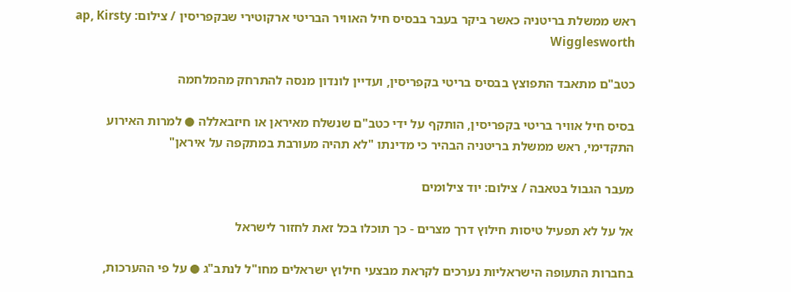ראש ממשלת בריטניה כאשר ביקר בעבר בבסיס חיל האוויר הבריטי ארקוטירי שבקפריסין / צילום: ap, Kirsty Wigglesworth

כטב"ם מתאבד התפוצץ בבסיס בריטי בקפריסין, ועדיין לונדון מנסה להתרחק מהמלחמה

בסיס חיל אוויר בריטי בקפריסין, הותקף על ידי כטב"ם שנשלח מאיראן או חיזבאללה ● למרות האירוע התקדימי, ראש ממשלת בריטניה הבהיר כי מדינתו "לא תהיה מעורבת במתקפה על איראן"

מעבר הגבול בטאבה / צילום: יוד צילומים

אל על לא תפעיל טיסות חילוץ דרך מצרים - כך תוכלו בכל זאת לחזור לישראל

בחברות התעופה הישראליות נערכים לקראת מבצעי חילוץ ישראלים מחו"ל לנתב"ג ● על פי ההערכות,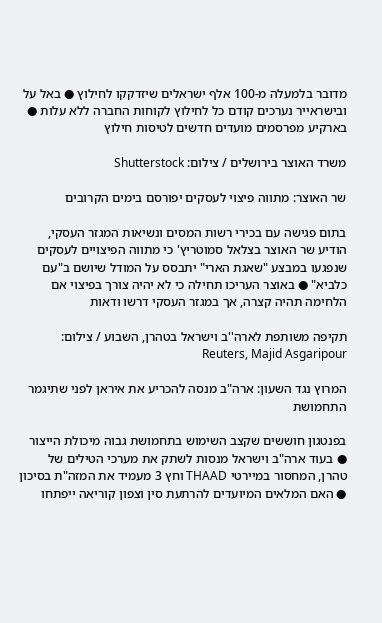מדובר בלמעלה מ-100 אלף ישראלים שיזדקקו לחילוץ ● באל על ובישראייר נערכים קודם כל לחילוץ לקוחות החברה ללא עלות ● בארקיע מפרסמים מועדים חדשים לטיסות חילוץ

משרד האוצר בירושלים / צילום: Shutterstock

שר האוצר: מתווה פיצוי לעסקים יפורסם בימים הקרובים

בתום פגישה עם בכירי רשות המסים ונשיאות המגזר העסקי, הודיע שר האוצר בצלאל סמוטריץ' כי מתווה הפיצויים לעסקים שנפגעו במבצע "שאגת הארי" יתבסס על המודל שיושם ב"עם כלביא" ● באוצר העריכו תחילה כי לא יהיה צורך בפיצוי אם הלחימה תהיה קצרה, אך במגזר העסקי דרשו ודאות

תקיפה משותפת לארה''ב וישראל בטהרן, השבוע / צילום: Reuters, Majid Asgaripour

המרוץ נגד השעון: ארה"ב מנסה להכריע את איראן לפני שתיגמר התחמושת

בפנטגון חוששים שקצב השימוש בתחמושת גבוה מיכולת הייצור ● בעוד ארה"ב וישראל מנסות לשתק את מערכי הטילים של טהרן, המחסור במיירטי THAAD וחץ 3 מעמיד את המזה"ת בסיכון ● האם המלאים המיועדים להרתעת סין וצפון קוריאה ייפתחו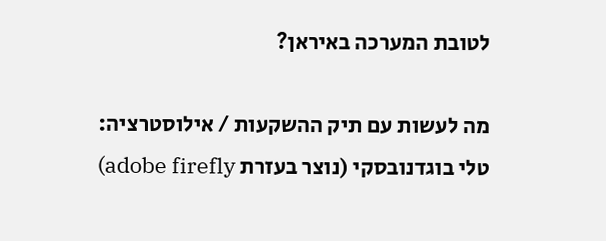לטובת המערכה באיראן?

מה לעשות עם תיק ההשקעות / אילוסטרציה: טלי בוגדנובסקי (נוצר בעזרת adobe firefly)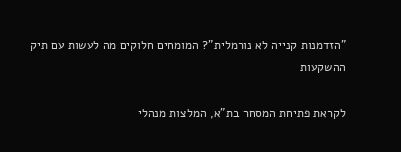"הזדמנות קנייה לא נורמלית"? המומחים חלוקים מה לעשות עם תיק ההשקעות

לקראת פתיחת המסחר בת"א, המלצות מנהלי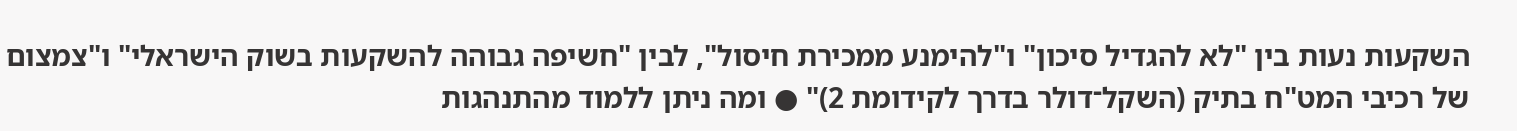השקעות נעות בין "לא להגדיל סיכון" ו"להימנע ממכירת חיסול", לבין "חשיפה גבוהה להשקעות בשוק הישראלי" ו"צמצום של רכיבי המט"ח בתיק (השקל־דולר בדרך לקידומת 2)" ● ומה ניתן ללמוד מהתנהגות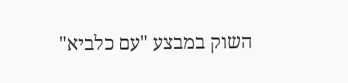השוק במבצע "עם כלביא"